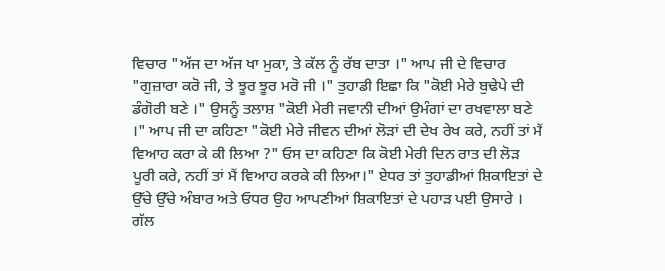ਵਿਚਾਰ "ਅੱਜ ਦਾ ਅੱਜ ਖਾ ਮੁਕਾ, ਤੇ ਕੱਲ ਨੂੰ ਰੱਬ ਦਾਤਾ ।" ਆਪ ਜੀ ਦੇ ਵਿਚਾਰ "ਗੁਜ਼ਾਰਾ ਕਰੋ ਜੀ, ਤੇ ਝੂਰ ਝੂਰ ਮਰੋ ਜੀ ।" ਤੁਹਾਡੀ ਇਛਾ ਕਿ "ਕੋਈ ਮੇਰੇ ਬੁਢੇਪੇ ਦੀ ਡੰਗੋਰੀ ਬਣੇ ।" ਉਸਨੂੰ ਤਲਾਸ਼ "ਕੋਈ ਮੇਰੀ ਜਵਾਨੀ ਦੀਆਂ ਉਮੰਗਾਂ ਦਾ ਰਖਵਾਲਾ ਬਣੇ ।" ਆਪ ਜੀ ਦਾ ਕਹਿਣਾ "ਕੋਈ ਮੇਰੇ ਜੀਵਨ ਦੀਆਂ ਲੋੜਾਂ ਦੀ ਦੇਖ ਰੇਖ ਕਰੇ, ਨਹੀਂ ਤਾਂ ਮੈਂ ਵਿਆਹ ਕਰਾ ਕੇ ਕੀ ਲਿਆ ?" ਓਸ ਦਾ ਕਹਿਣਾ ਕਿ ਕੋਈ ਮੇਰੀ ਦਿਨ ਰਾਤ ਦੀ ਲੋੜ ਪੂਰੀ ਕਰੇ, ਨਹੀਂ ਤਾਂ ਮੈਂ ਵਿਆਹ ਕਰਕੇ ਕੀ ਲਿਆ।" ਏਧਰ ਤਾਂ ਤੁਹਾਡੀਆਂ ਸ਼ਿਕਾਇਤਾਂ ਦੇ ਉੱਚੇ ਉੱਚੇ ਅੰਬਾਰ ਅਤੇ ਓਧਰ ਉਹ ਆਪਣੀਆਂ ਸ਼ਿਕਾਇਤਾਂ ਦੇ ਪਹਾੜ ਪਈ ਉਸਾਰੇ ।
ਗੱਲ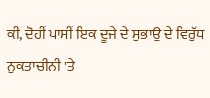ਕੀ, ਦੋਹੀਂ ਪਾਸੀਂ ਇਕ ਦੂਜੇ ਦੇ ਸੁਭਾਉ ਦੇ ਵਿਰੁੱਧ ਨੁਕਤਾਚੀਨੀ 'ਤੇ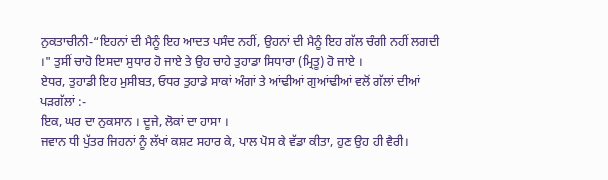ਨੁਕਤਾਚੀਨੀ-“ਇਹਨਾਂ ਦੀ ਮੈਨੂੰ ਇਹ ਆਦਤ ਪਸੰਦ ਨਹੀਂ, ਉਹਨਾਂ ਦੀ ਮੈਨੂੰ ਇਹ ਗੱਲ ਚੰਗੀ ਨਹੀਂ ਲਗਦੀ ।" ਤੁਸੀਂ ਚਾਹੋ ਇਸਦਾ ਸੁਧਾਰ ਹੋ ਜਾਏ ਤੇ ਉਹ ਚਾਹੇ ਤੁਹਾਡਾ ਸਿਧਾਰਾ (ਮ੍ਰਿਤੂ) ਹੋ ਜਾਏ ।
ਏਧਰ, ਤੁਹਾਡੀ ਇਹ ਮੁਸੀਬਤ, ਓਧਰ ਤੁਹਾਡੇ ਸਾਕਾਂ ਅੰਗਾਂ ਤੇ ਆਂਢੀਆਂ ਗੁਆਂਢੀਆਂ ਵਲੋਂ ਗੱਲਾਂ ਦੀਆਂ ਪੜਗੱਲਾਂ :-
ਇਕ, ਘਰ ਦਾ ਨੁਕਸਾਨ । ਦੂਜੇ, ਲੋਕਾਂ ਦਾ ਹਾਸਾ ।
ਜਵਾਨ ਧੀ ਪੁੱਤਰ ਜਿਹਨਾਂ ਨੂੰ ਲੱਖਾਂ ਕਸ਼ਟ ਸਹਾਰ ਕੇ, ਪਾਲ ਪੋਸ ਕੇ ਵੱਡਾ ਕੀਤਾ, ਹੁਣ ਉਹ ਹੀ ਵੈਰੀ।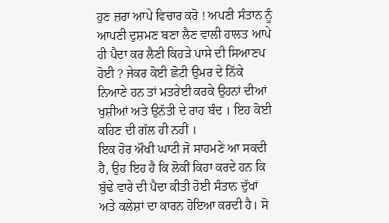ਹੁਣ ਜ਼ਰਾ ਆਪੇ ਵਿਚਾਰ ਕਰੋ ! ਅਪਣੀ ਸੰਤਾਨ ਨੂੰ ਆਪਣੀ ਦੁਸ਼ਮਣ ਬਣਾ ਲੈਣ ਵਾਲੀ ਹਾਲਤ ਆਪੇ ਹੀ ਪੈਦਾ ਕਰ ਲੈਣੀ ਕਿਹੜੇ ਪਾਸੇ ਦੀ ਸਿਆਣਪ ਹੋਈ ? ਜੇਕਰ ਕੋਈ ਛੋਟੀ ਉਮਰ ਦੇ ਨਿੱਕੇ ਨਿਆਣੇ ਹਨ ਤਾਂ ਮਤਰੇਈ ਕਰਕੇ ਉਹਨਾਂ ਦੀਆਂ ਖੁਸ਼ੀਆਂ ਅਤੇ ਉਨੱਤੀ ਦੇ ਰਾਹ ਬੰਦ । ਇਹ ਕੋਈ ਕਹਿਣ ਦੀ ਗੱਲ ਹੀ ਨਹੀਂ ।
ਇਕ ਹੋਰ ਔਖੀ ਘਾਟੀ ਜੋ ਸਾਹਮਣੇ ਆ ਸਕਦੀ ਹੈ, ਉਹ ਇਹ ਹੈ ਕਿ ਲੋਕੀਂ ਕਿਹਾ ਕਰਦੇ ਹਨ ਕਿ ਬੁੱਢੇ ਵਾਰੇ ਦੀ ਪੈਦਾ ਕੀਤੀ ਹੋਈ ਸੰਤਾਨ ਦੁੱਖਾਂ ਅਤੇ ਕਲੇਸ਼ਾਂ ਦਾ ਕਾਰਨ ਹੋਇਆ ਕਰਦੀ ਹੈ। ਸੋ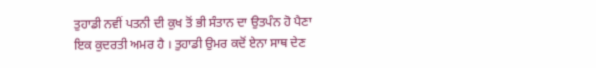ਤੁਹਾਡੀ ਨਵੀਂ ਪਤਨੀ ਦੀ ਕੁਖ ਤੋਂ ਭੀ ਸੰਤਾਨ ਦਾ ਉਤਪੰਨ ਹੋ ਪੈਣਾ ਇਕ ਕੁਦਰਤੀ ਅਮਰ ਹੈ । ਤੁਹਾਡੀ ਉਮਰ ਕਦੋਂ ਏਨਾ ਸਾਥ ਦੇਣ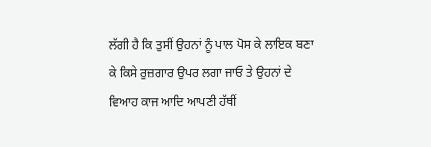ਲੱਗੀ ਹੈ ਕਿ ਤੁਸੀਂ ਉਹਨਾਂ ਨੂੰ ਪਾਲ ਪੋਸ ਕੇ ਲਾਇਕ ਬਣਾ ਕੇ ਕਿਸੇ ਰੁਜ਼ਗਾਰ ਉਪਰ ਲਗਾ ਜਾਓ ਤੇ ਉਹਨਾਂ ਦੇ ਵਿਆਹ ਕਾਜ ਆਦਿ ਆਪਣੀ ਹੱਥੀਂ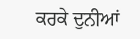ਕਰਕੇ ਦੁਨੀਆਂ